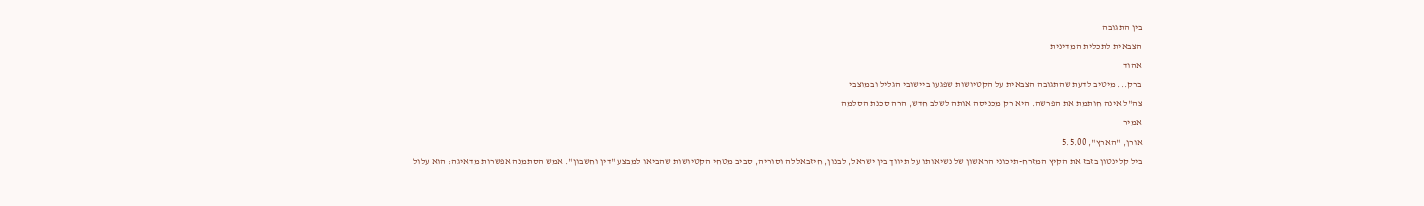בין התגובה
הצבאית לתכלית המדינית
אהוד
ברק... מיטיב לדעת שהתגובה הצבאית על הקטיושות שפגעו ביישובי הגליל ובמוצבי
צה"ל אינה חותמת את הפרשה. היא רק מכניסה אותה לשלב חדש, הרה סכנת הסלמה
אמיר
אורן, "הארץ", 5.5.00
ביל קלינטון בזבז את הקיץ המזרח-תיכוני הראשון של נשיאותו על תיווך בין ישראל, לבנון, חיזבאללה וסוריה, סביב מטחי הקטיושות שהביאו למבצע "דין וחשבון". אמש הסתמנה אפשרות מדאיגה: הוא עלול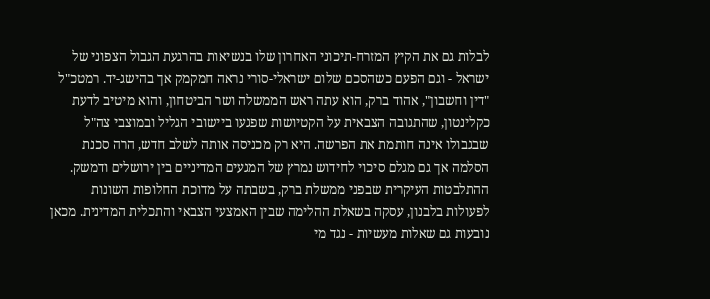לבלות גם את הקיץ המזרח-תיכוני האחרון שלו בנשיאות בהרגעת הגבול הצפוני של ישראל - וגם הפעם כשהסכם שלום ישראלי-סורי נראה חמקמק אך בהישג-יד. רמטכ"ל "דין וחשבון", אהוד ברק, הוא עתה ראש הממשלה ושר הביטחון, והוא מיטיב לדעת כקלינטון, שהתגובה הצבאית על הקטיושות שפגעו ביישובי הגליל ובמוצבי צה"ל שבגבולו אינה חותמת את הפרשה. היא רק מכניסה אותה לשלב חדש, הרה סכנת הסלמה אך גם מגלם סיכוי לחידוש נמרץ של המגעים המדיניים בין ירושלים ודמשק.
ההתלבטות העיקרית שבפני ממשלת ברק, בשבתה על מדוכת החלופות השונות לפעולות בלבנון, עסקה בשאלת ההלימה שבין האמצעי הצבאי והתכלית המדינית. מכאן נובעות גם שאלות מעשיות - נגד מי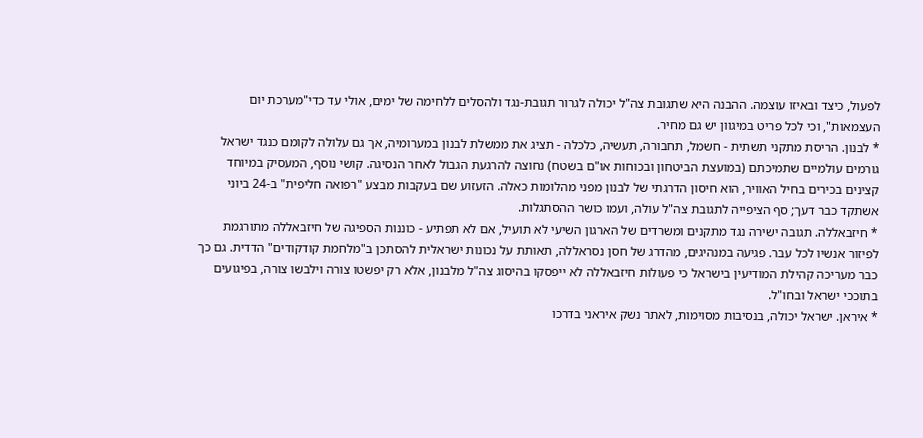לפעול, כיצד ובאיזו עוצמה. ההבנה היא שתגובת צה"ל יכולה לגרור תגובת-נגד ולהסלים ללחימה של ימים, אולי עד כדי"מערכת יום העצמאות", וכי לכל פריט במיגוון יש גם מחיר.
* לבנון. הריסת מתקני תשתית - חשמל, תחבורה, תעשיה, כלכלה - תציג את ממשלת לבנון במערומיה, אך גם עלולה לקומם כנגד ישראל גורמים עולמיים שתמיכתם (במועצת הביטחון ובכוחות או"ם בשטח) נחוצה להרגעת הגבול לאחר הנסיגה. קושי נוסף, המעסיק במיוחד קצינים בכירים בחיל האוויר, הוא חיסון הדרגתי של לבנון מפני מהלומות כאלה. הזעזוע שם בעקבות מבצע "רפואה חליפית" ב-24 ביוני אשתקד כבר דעך; סף הציפייה לתגובת צה"ל עולה, ועמו כושר ההסתגלות.
* חיזבאללה. תגובה ישירה נגד מתקנים ומשרדים של הארגון השיעי לא תועיל, אם לא תפתיע - כוננות הספיגה של חיזבאללה מתורגמת לפיזור אנשיו לכל עבר. פגיעה במנהיגים, מהדרג של חסן נסראללה, תאותת על נכונות ישראלית להסתכן ב"מלחמת קודקודים" הדדית. גם כך כבר מעריכה קהילת המודיעין בישראל כי פעולות חיזבאללה לא ייפסקו בהיסוג צה"ל מלבנון, אלא רק יפשטו צורה וילבשו צורה, בפיגועים בתוככי ישראל ובחו"ל.
* איראן. ישראל יכולה, בנסיבות מסוימות, לאתר נשק איראני בדרכו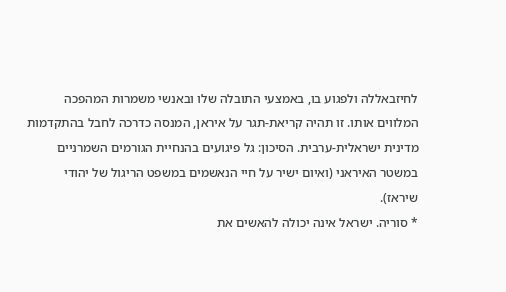לחיזבאללה ולפגוע בו, באמצעי התובלה שלו ובאנשי משמרות המהפכה המלווים אותו. זו תהיה קריאת-תגר על איראן, המנסה כדרכה לחבל בהתקדמות מדינית ישראלית-ערבית. הסיכון: גל פיגועים בהנחיית הגורמים השמרניים במשטר האיראני (ואיום ישיר על חיי הנאשמים במשפט הריגול של יהודי שיראז).
* סוריה. ישראל אינה יכולה להאשים את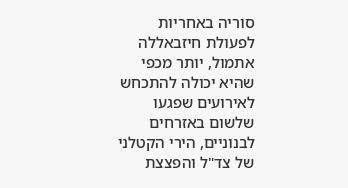סוריה באחריות לפעולת חיזבאללה אתמול, יותר מכפי שהיא יכולה להתכחש לאירועים שפגעו שלשום באזרחים לבנוניים, הירי הקטלני של צד"ל והפצצת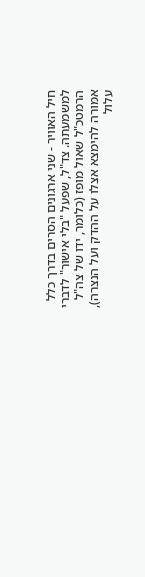חיל האוויר - שני ארגונים הסרים בדרך כלל למשמעתה. צד"ל, שפעל "בלי אישור" לדברי הרמטכ"ל שאול מופז (כלומר, ידו של צה"ל אמורה להימצא אצלו על ההדק ועל הנצרה), עלול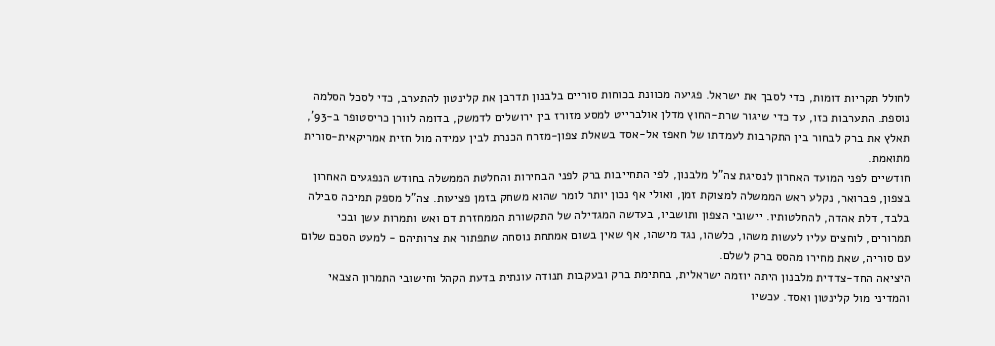לחולל תקריות דומות, כדי לסבך את ישראל. פגיעה מכוונת בכוחות סוריים בלבנון תדרבן את קלינטון להתערב, כדי לסכל הסלמה נוספת. התערבות כזו, עד כדי שיגור שרת-החוץ מדלן אולברייט למסע מזורז בין ירושלים לדמשק, בדומה לוורן כריסטופר ב-93', תאלץ את ברק לבחור בין התקרבות לעמדתו של חאפז אל-אסד בשאלת צפון-מזרח הכנרת לבין עמידה מול חזית אמריקאית-סורית מתואמת.
חודשיים לפני המועד האחרון לנסיגת צה"ל מלבנון, לפי התחייבות ברק לפני הבחירות והחלטת הממשלה בחודש הנפגעים האחרון בצפון, פברואר, נקלע ראש הממשלה למצוקת זמן, ואולי אף נכון יותר לומר שהוא משחק בזמן פציעות. צה"ל מספק תמיכה סבילה בלבד, דלת אהדה, להחלטותיו. יישובי הצפון ותושביו, בעדשה המגדילה של התקשורת הממחזרת דם ואש ותמרות עשן ובכי תמרורים, לוחצים עליו לעשות משהו, כלשהו, נגד מישהו, אף שאין בשום אמתחת נוסחה שתפתור את צרותיהם - למעט הסכם שלום עם סוריה, שאת מחירו מהסס ברק לשלם.
היציאה החד-צדדית מלבנון היתה יוזמה ישראלית, בחתימת ברק ובעקבות תנודה עונתית בדעת הקהל וחישובי התמרון הצבאי והמדיני מול קלינטון ואסד. עכשיו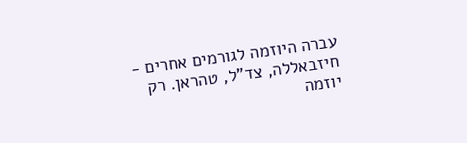עברה היוזמה לגורמים אחרים - חיזבאללה, צד"ל, טהראן. רק יוזמה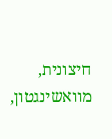חיצונית, מוואשינגטון,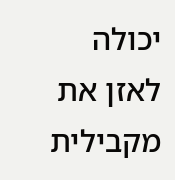יכולה לאזן את מקבילית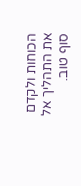הכוחות ולקדם את התהליך אל סוף טוב.